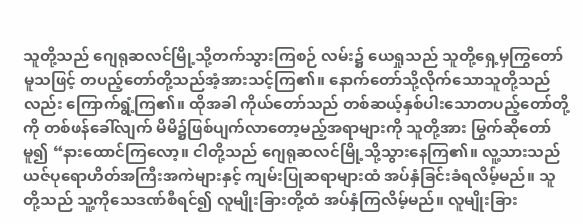သူတို့သည် ဂျေရုဆလင်မြို့သို့တက်သွားကြစဉ် လမ်း၌ ယေရှုသည် သူတို့ရှေ့မှကြွတော်မူသဖြင့် တပည့်တော်တို့သည်အံ့အားသင့်ကြ၏။ နောက်တော်သို့လိုက်သောသူတို့သည်လည်း ကြောက်ရွံ့ကြ၏။ ထိုအခါ ကိုယ်တော်သည် တစ်ဆယ့်နှစ်ပါးသောတပည့်တော်တို့ကို တစ်ဖန်ခေါ်လျက် မိမိ၌ဖြစ်ပျက်လာတော့မည့်အရာများကို သူတို့အား မြွက်ဆိုတော်မူ၍ “နားထောင်ကြလော့။ ငါတို့သည် ဂျေရုဆလင်မြို့သို့သွားနေကြ၏။ လူ့သားသည် ယဇ်ပုရောဟိတ်အကြီးအကဲများနှင့် ကျမ်းပြုဆရာများထံ အပ်နှံခြင်းခံရလိမ့်မည်။ သူတို့သည် သူ့ကိုသေဒဏ်စီရင်၍ လူမျိုးခြားတို့ထံ အပ်နှံကြလိမ့်မည်။ လူမျိုးခြား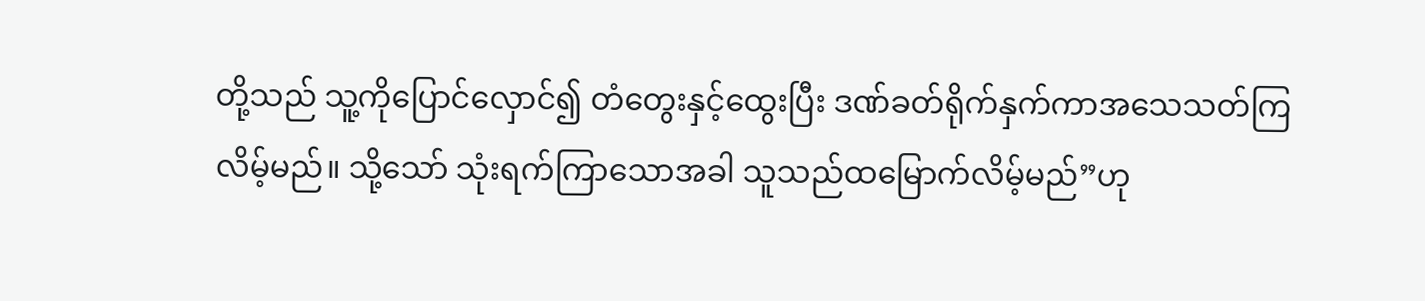တို့သည် သူ့ကိုပြောင်လှောင်၍ တံတွေးနှင့်ထွေးပြီး ဒဏ်ခတ်ရိုက်နှက်ကာအသေသတ်ကြလိမ့်မည်။ သို့သော် သုံးရက်ကြာသောအခါ သူသည်ထမြောက်လိမ့်မည်”ဟု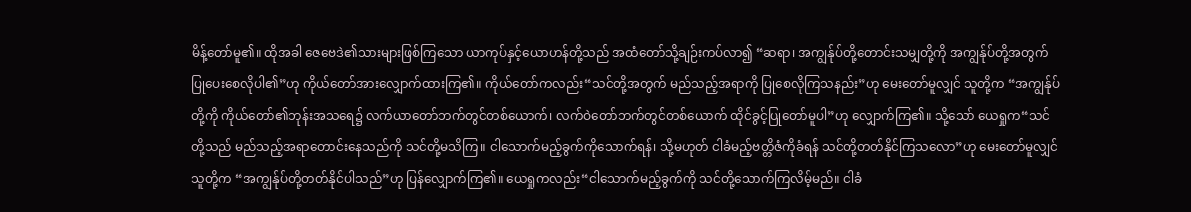မိန့်တော်မူ၏။ ထိုအခါ ဇေဗေဒဲ၏သားများဖြစ်ကြသော ယာကုပ်နှင့်ယောဟန်တို့သည် အထံတော်သို့ချဉ်းကပ်လာ၍ “ဆရာ၊ အကျွန်ုပ်တို့တောင်းသမျှတို့ကို အကျွန်ုပ်တို့အတွက် ပြုပေးစေလိုပါ၏”ဟု ကိုယ်တော်အားလျှောက်ထားကြ၏။ ကိုယ်တော်ကလည်း“သင်တို့အတွက် မည်သည့်အရာကို ပြုစေလိုကြသနည်း”ဟု မေးတော်မူလျှင် သူတို့က “အကျွန်ုပ်တို့ကို ကိုယ်တော်၏ဘုန်းအသရေ၌ လက်ယာတော်ဘက်တွင်တစ်ယောက်၊ လက်ဝဲတော်ဘက်တွင်တစ်ယောက် ထိုင်ခွင့်ပြုတော်မူပါ”ဟု လျှောက်ကြ၏။ သို့သော် ယေရှုက“သင်တို့သည် မည်သည့်အရာတောင်းနေသည်ကို သင်တို့မသိကြ။ ငါသောက်မည့်ခွက်ကိုသောက်ရန်၊ သို့မဟုတ် ငါခံမည့်ဗတ္တိဇံကိုခံရန် သင်တို့တတ်နိုင်ကြသလော”ဟု မေးတော်မူလျှင် သူတို့က “အကျွန်ုပ်တို့တတ်နိုင်ပါသည်”ဟု ပြန်လျှောက်ကြ၏။ ယေရှုကလည်း“ငါသောက်မည့်ခွက်ကို သင်တို့သောက်ကြလိမ့်မည်။ ငါခံ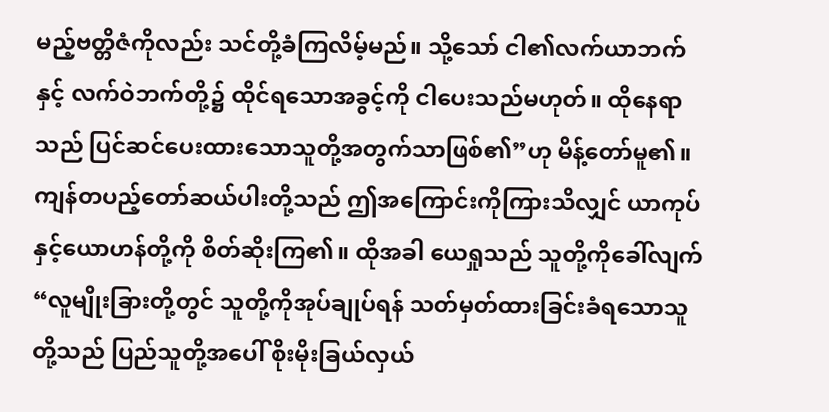မည့်ဗတ္တိဇံကိုလည်း သင်တို့ခံကြလိမ့်မည်။ သို့သော် ငါ၏လက်ယာဘက်နှင့် လက်ဝဲဘက်တို့၌ ထိုင်ရသောအခွင့်ကို ငါပေးသည်မဟုတ်။ ထိုနေရာသည် ပြင်ဆင်ပေးထားသောသူတို့အတွက်သာဖြစ်၏”ဟု မိန့်တော်မူ၏။ ကျန်တပည့်တော်ဆယ်ပါးတို့သည် ဤအကြောင်းကိုကြားသိလျှင် ယာကုပ်နှင့်ယောဟန်တို့ကို စိတ်ဆိုးကြ၏။ ထိုအခါ ယေရှုသည် သူတို့ကိုခေါ်လျက်“လူမျိုးခြားတို့တွင် သူတို့ကိုအုပ်ချုပ်ရန် သတ်မှတ်ထားခြင်းခံရသောသူတို့သည် ပြည်သူတို့အပေါ် စိုးမိုးခြယ်လှယ်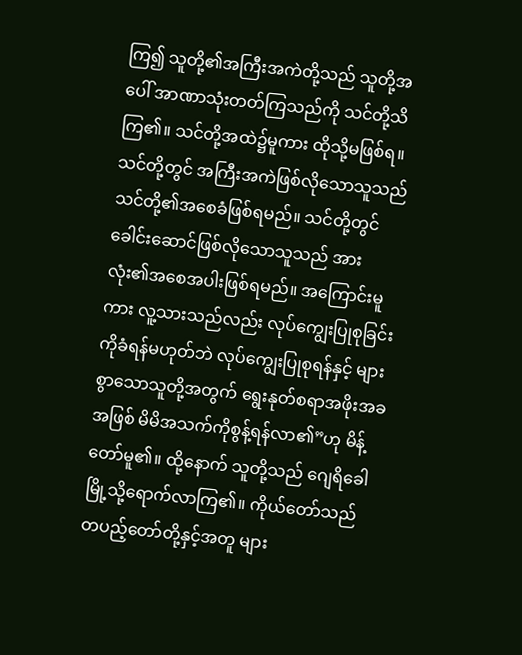ကြ၍ သူတို့၏အကြီးအကဲတို့သည် သူတို့အပေါ် အာဏာသုံးတတ်ကြသည်ကို သင်တို့သိကြ၏။ သင်တို့အထဲ၌မူကား ထိုသို့မဖြစ်ရ။ သင်တို့တွင် အကြီးအကဲဖြစ်လိုသောသူသည် သင်တို့၏အစေခံဖြစ်ရမည်။ သင်တို့တွင် ခေါင်းဆောင်ဖြစ်လိုသောသူသည် အားလုံး၏အစေအပါးဖြစ်ရမည်။ အကြောင်းမူကား လူ့သားသည်လည်း လုပ်ကျွေးပြုစုခြင်းကိုခံရန်မဟုတ်ဘဲ လုပ်ကျွေးပြုစုရန်နှင့် များစွာသောသူတို့အတွက် ရွေးနုတ်စရာအဖိုးအခအဖြစ် မိမိအသက်ကိုစွန့်ရန်လာ၏”ဟု မိန့်တော်မူ၏။ ထို့နောက် သူတို့သည် ဂျေရိခေါမြို့သို့ရောက်လာကြ၏။ ကိုယ်တော်သည် တပည့်တော်တို့နှင့်အတူ များ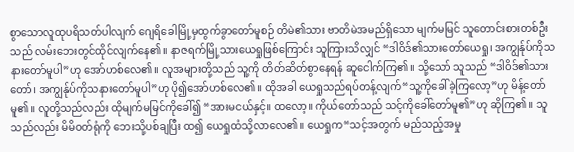စွာသောလူထုပရိသတ်ပါလျက် ဂျေရိခေါမြို့မှထွက်ခွာတော်မူစဉ် တိမဲ၏သား ဗာတိမဲအမည်ရှိသော မျက်မမြင် သူတောင်းစားတစ်ဦးသည် လမ်းဘေးတွင်ထိုင်လျက်နေ၏။ နာဇရက်မြို့သားယေရှုဖြစ်ကြောင်း သူကြားသိလျှင် “ဒါဝိဒ်၏သားတော်ယေရှု၊ အကျွန်ုပ်ကိုသနားတော်မူပါ”ဟု အော်ဟစ်လေ၏။ လူအများတို့သည် သူ့ကို တိတ်ဆိတ်စွာနေရန် ဆူငေါက်ကြ၏။ သို့သော် သူသည် “ဒါဝိဒ်၏သားတော်၊ အကျွန်ုပ်ကိုသနားတော်မူပါ”ဟု ပို၍အော်ဟစ်လေ၏။ ထိုအခါ ယေရှုသည်ရပ်တန့်လျက်“သူ့ကိုခေါ်ခဲ့ကြလော့”ဟု မိန့်တော်မူ၏။ လူတို့သည်လည်း ထိုမျက်မမြင်ကိုခေါ်၍ “အားမငယ်နှင့်။ ထလော့။ ကိုယ်တော်သည် သင့်ကိုခေါ်တော်မူ၏”ဟု ဆိုကြ၏။ သူသည်လည်း မိမိဝတ်ရုံကို ဘေးသို့ပစ်ချပြီး ထ၍ ယေရှုထံသို့လာလေ၏။ ယေရှုက“သင့်အတွက် မည်သည့်အမှု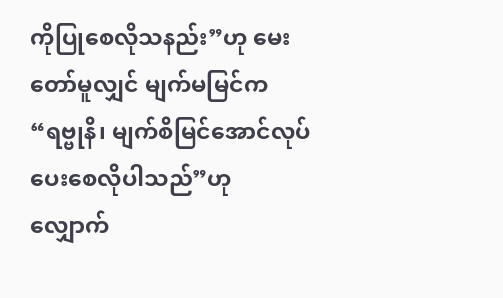ကိုပြုစေလိုသနည်း”ဟု မေးတော်မူလျှင် မျက်မမြင်က “ရဗ္ဗုနိ၊ မျက်စိမြင်အောင်လုပ်ပေးစေလိုပါသည်”ဟု လျှောက်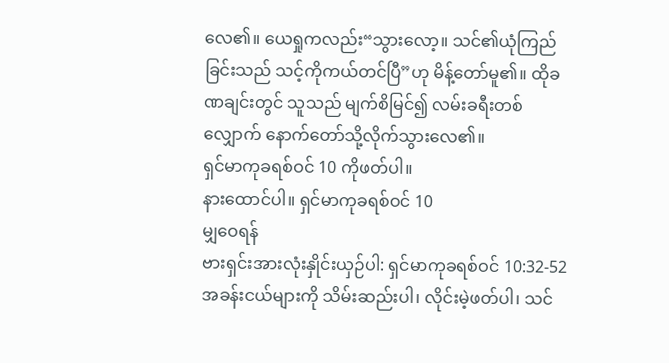လေ၏။ ယေရှုကလည်း“သွားလော့။ သင်၏ယုံကြည်ခြင်းသည် သင့်ကိုကယ်တင်ပြီ”ဟု မိန့်တော်မူ၏။ ထိုခဏချင်းတွင် သူသည် မျက်စိမြင်၍ လမ်းခရီးတစ်လျှောက် နောက်တော်သို့လိုက်သွားလေ၏။
ရှင်မာကုခရစ်ဝင် 10 ကိုဖတ်ပါ။
နားထောင်ပါ။ ရှင်မာကုခရစ်ဝင် 10
မျှဝေရန်
ဗားရှင်းအားလုံးနှိုင်းယှဉ်ပါ: ရှင်မာကုခရစ်ဝင် 10:32-52
အခန်းငယ်များကို သိမ်းဆည်းပါ၊ လိုင်းမဲ့ဖတ်ပါ၊ သင်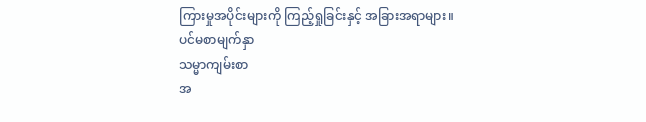ကြားမှုအပိုင်းများကို ကြည့်ရှုခြင်းနှင့် အခြားအရာများ။
ပင်မစာမျက်နှာ
သမ္မာကျမ်းစာ
အ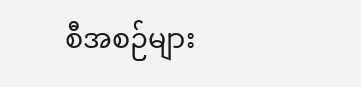စီအစဉ်များ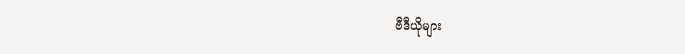ဗီဒီယိုများ